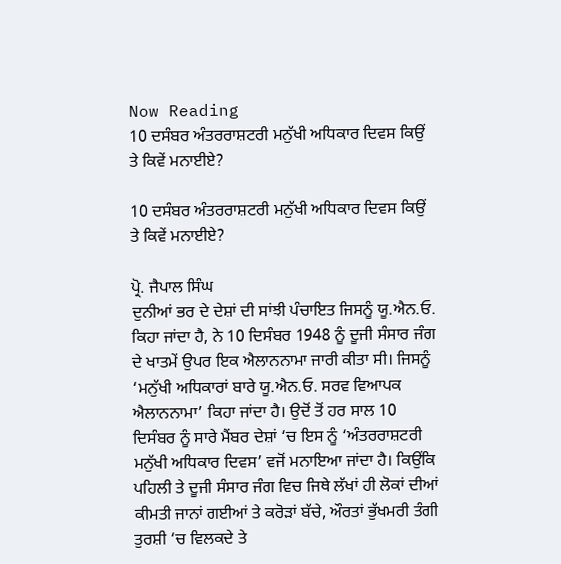Now Reading
10 ਦਸੰਬਰ ਅੰਤਰਰਾਸ਼ਟਰੀ ਮਨੁੱਖੀ ਅਧਿਕਾਰ ਦਿਵਸ ਕਿਉਂ ਤੇ ਕਿਵੇਂ ਮਨਾਈਏ?

10 ਦਸੰਬਰ ਅੰਤਰਰਾਸ਼ਟਰੀ ਮਨੁੱਖੀ ਅਧਿਕਾਰ ਦਿਵਸ ਕਿਉਂ ਤੇ ਕਿਵੇਂ ਮਨਾਈਏ?

ਪ੍ਰੋ. ਜੈਪਾਲ ਸਿੰਘ
ਦੁਨੀਆਂ ਭਰ ਦੇ ਦੇਸ਼ਾਂ ਦੀ ਸਾਂਝੀ ਪੰਚਾਇਤ ਜਿਸਨੂੰ ਯੂ.ਐਨ.ਓ. ਕਿਹਾ ਜਾਂਦਾ ਹੈ, ਨੇ 10 ਦਿਸੰਬਰ 1948 ਨੂੰ ਦੂਜੀ ਸੰਸਾਰ ਜੰਗ ਦੇ ਖਾਤਮੇਂ ਉਪਰ ਇਕ ਐਲਾਨਨਾਮਾ ਜਾਰੀ ਕੀਤਾ ਸੀ। ਜਿਸਨੂੰ ‘ਮਨੁੱਖੀ ਅਧਿਕਾਰਾਂ ਬਾਰੇ ਯੂ.ਐਨ.ਓ. ਸਰਵ ਵਿਆਪਕ ਐਲਾਨਨਾਮਾ’ ਕਿਹਾ ਜਾਂਦਾ ਹੈ। ਉਦੋਂ ਤੋਂ ਹਰ ਸਾਲ 10 ਦਿਸੰਬਰ ਨੂੰ ਸਾਰੇ ਮੈਂਬਰ ਦੇਸ਼ਾਂ ‘ਚ ਇਸ ਨੂੰ ‘ਅੰਤਰਰਾਸ਼ਟਰੀ ਮਨੁੱਖੀ ਅਧਿਕਾਰ ਦਿਵਸ’ ਵਜੋਂ ਮਨਾਇਆ ਜਾਂਦਾ ਹੈ। ਕਿਉਂਕਿ ਪਹਿਲੀ ਤੇ ਦੂਜੀ ਸੰਸਾਰ ਜੰਗ ਵਿਚ ਜਿਥੇ ਲੱਖਾਂ ਹੀ ਲੋਕਾਂ ਦੀਆਂ ਕੀਮਤੀ ਜਾਨਾਂ ਗਈਆਂ ਤੇ ਕਰੋੜਾਂ ਬੱਚੇ, ਔਰਤਾਂ ਭੁੱਖਮਰੀ ਤੰਗੀ ਤੁਰਸ਼ੀ ‘ਚ ਵਿਲਕਦੇ ਤੇ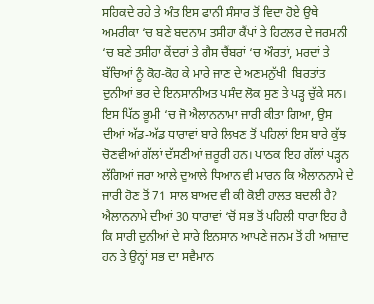ਸਹਿਕਦੇ ਰਹੇ ਤੇ ਅੰਤ ਇਸ ਫਾਨੀ ਸੰਸਾਰ ਤੋਂ ਵਿਦਾ ਹੋਏ ਉਥੇ ਅਮਰੀਕਾ ‘ਚ ਬਣੇ ਬਦਨਾਮ ਤਸੀਹਾ ਕੈਂਪਾਂ ਤੇ ਹਿਟਲਰ ਦੇ ਜਰਮਨੀ ‘ਚ ਬਣੇ ਤਸੀਹਾ ਕੇਂਦਰਾਂ ਤੇ ਗੈਸ ਚੈਂਬਰਾਂ ‘ਚ ਔਰਤਾਂ, ਮਰਦਾਂ ਤੇ ਬੱਚਿਆਂ ਨੂੰ ਕੋਹ-ਕੋਹ ਕੇ ਮਾਰੇ ਜਾਣ ਦੇ ਅਣਮਨੁੱਖੀ  ਬਿਰਤਾਂਤ ਦੁਨੀਆਂ ਭਰ ਦੇ ਇਨਸਾਨੀਅਤ ਪਸੰਦ ਲੋਕ ਸੁਣ ਤੇ ਪੜ੍ਹ ਚੁੱਕੇ ਸਨ। ਇਸ ਪਿੱਠ ਭੂਮੀ ‘ਚ ਜੋ ਐਲਾਨਨਾਮਾ ਜਾਰੀ ਕੀਤਾ ਗਿਆ, ਉਸ ਦੀਆਂ ਅੱਡ-ਅੱਡ ਧਾਰਾਵਾਂ ਬਾਰੇ ਲਿਖਣ ਤੋਂ ਪਹਿਲਾਂ ਇਸ ਬਾਰੇ ਕੁੱਝ ਚੋਣਵੀਆਂ ਗੱਲਾਂ ਦੱਸਣੀਆਂ ਜ਼ਰੂਰੀ ਹਨ। ਪਾਠਕ ਇਹ ਗੱਲਾਂ ਪੜ੍ਹਨ ਲੱਗਿਆਂ ਜਰਾ ਆਲੇ ਦੁਆਲੇ ਧਿਆਨ ਵੀ ਮਾਰਨ ਕਿ ਐਲਾਨਨਾਮੇ ਦੇ ਜਾਰੀ ਹੋਣ ਤੋਂ 71 ਸਾਲ ਬਾਅਦ ਵੀ ਕੀ ਕੋਈ ਹਾਲਤ ਬਦਲੀ ਹੈ?
ਐਲਾਨਨਾਮੇ ਦੀਆਂ 30 ਧਾਰਾਵਾਂ ‘ਚੋਂ ਸਭ ਤੋਂ ਪਹਿਲੀ ਧਾਰਾ ਇਹ ਹੈ ਕਿ ਸਾਰੀ ਦੁਨੀਆਂ ਦੇ ਸਾਰੇ ਇਨਸਾਨ ਆਪਣੇ ਜਨਮ ਤੋਂ ਹੀ ਆਜ਼ਾਦ ਹਨ ਤੇ ਉਨ੍ਹਾਂ ਸਭ ਦਾ ਸਵੈਮਾਨ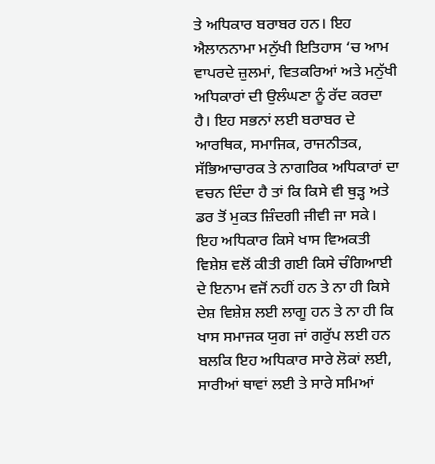ਤੇ ਅਧਿਕਾਰ ਬਰਾਬਰ ਹਨ। ਇਹ ਐਲਾਨਨਾਮਾ ਮਨੁੱਖੀ ਇਤਿਹਾਸ ‘ਚ ਆਮ ਵਾਪਰਦੇ ਜ਼ੁਲਮਾਂ, ਵਿਤਕਰਿਆਂ ਅਤੇ ਮਨੁੱਖੀ ਅਧਿਕਾਰਾਂ ਦੀ ਉਲੰਘਣਾ ਨੂੰ ਰੱਦ ਕਰਦਾ ਹੈ। ਇਹ ਸਭਨਾਂ ਲਈ ਬਰਾਬਰ ਦੇ ਆਰਥਿਕ, ਸਮਾਜਿਕ, ਰਾਜਨੀਤਕ, ਸੱਭਿਆਚਾਰਕ ਤੇ ਨਾਗਰਿਕ ਅਧਿਕਾਰਾਂ ਦਾ ਵਚਨ ਦਿੰਦਾ ਹੈ ਤਾਂ ਕਿ ਕਿਸੇ ਵੀ ਥੁੜ੍ਹ ਅਤੇ ਡਰ ਤੋਂ ਮੁਕਤ ਜ਼ਿੰਦਗੀ ਜੀਵੀ ਜਾ ਸਕੇ। ਇਹ ਅਧਿਕਾਰ ਕਿਸੇ ਖਾਸ ਵਿਅਕਤੀ ਵਿਸ਼ੇਸ਼ ਵਲੋਂ ਕੀਤੀ ਗਈ ਕਿਸੇ ਚੰਗਿਆਈ ਦੇ ਇਨਾਮ ਵਜੋਂ ਨਹੀਂ ਹਨ ਤੇ ਨਾ ਹੀ ਕਿਸੇ ਦੇਸ਼ ਵਿਸ਼ੇਸ਼ ਲਈ ਲਾਗੂ ਹਨ ਤੇ ਨਾ ਹੀ ਕਿ ਖਾਸ ਸਮਾਜਕ ਯੁਗ ਜਾਂ ਗਰੁੱਪ ਲਈ ਹਨ ਬਲਕਿ ਇਹ ਅਧਿਕਾਰ ਸਾਰੇ ਲੋਕਾਂ ਲਈ, ਸਾਰੀਆਂ ਥਾਵਾਂ ਲਈ ਤੇ ਸਾਰੇ ਸਮਿਆਂ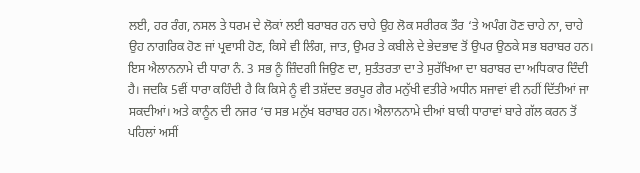ਲਈ, ਹਰ ਰੰਗ, ਨਸਲ ਤੇ ਧਰਮ ਦੇ ਲੋਕਾਂ ਲਈ ਬਰਾਬਰ ਹਨ ਚਾਹੇ ਉਹ ਲੋਕ ਸਰੀਰਕ ਤੌਰ ‘ਤੇ ਅਪੰਗ ਹੋਣ ਚਾਹੇ ਨਾ, ਚਾਹੇ ਉਹ ਨਾਗਰਿਕ ਹੋਣ ਜਾਂ ਪ੍ਰਵਾਸੀ ਹੋਣ, ਕਿਸੇ ਵੀ ਲਿੰਗ, ਜਾਤ, ਉਮਰ ਤੇ ਕਬੀਲੇ ਦੇ ਭੇਦਭਾਵ ਤੋਂ ਉਪਰ ਉਠਕੇ ਸਭ ਬਰਾਬਰ ਹਨ।
ਇਸ ਐਲਾਨਨਾਮੇ ਦੀ ਧਾਰਾ ਨੰ. 3 ਸਭ ਨੂੰ ਜ਼ਿੰਦਗੀ ਜਿਉਣ ਦਾ, ਸੁਤੰਤਰਤਾ ਦਾ ਤੇ ਸੁਰੱਖਿਆ ਦਾ ਬਰਾਬਰ ਦਾ ਅਧਿਕਾਰ ਦਿੰਦੀ ਹੈ। ਜਦਕਿ 5ਵੀਂ ਧਾਰਾ ਕਹਿੰਦੀ ਹੈ ਕਿ ਕਿਸੇ ਨੂੰ ਵੀ ਤਸ਼ੱਦਦ ਭਰਪੂਰ ਗੈਰ ਮਨੁੱਖੀ ਵਤੀਰੇ ਅਧੀਨ ਸਜਾਵਾਂ ਵੀ ਨਹੀਂ ਦਿੱਤੀਆਂ ਜਾ ਸਕਦੀਆਂ। ਅਤੇ ਕਾਨੂੰਨ ਦੀ ਨਜਰ ‘ਚ ਸਭ ਮਨੁੱਖ ਬਰਾਬਰ ਹਨ। ਐਲਾਨਨਾਮੇ ਦੀਆਂ ਬਾਕੀ ਧਾਰਾਵਾਂ ਬਾਰੇ ਗੱਲ ਕਰਨ ਤੋਂ ਪਹਿਲਾਂ ਅਸੀਂ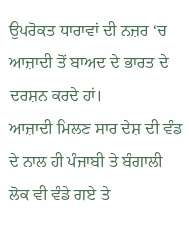ਉਪਰੋਕਤ ਧਾਰਾਵਾਂ ਦੀ ਨਜ਼ਰ ‘ਚ ਆਜ਼ਾਦੀ ਤੋਂ ਬਾਅਦ ਦੇ ਭਾਰਤ ਦੇ ਦਰਸ਼ਨ ਕਰਦੇ ਹਾਂ।
ਆਜ਼ਾਦੀ ਮਿਲਣ ਸਾਰ ਦੇਸ਼ ਦੀ ਵੰਡ ਦੇ ਨਾਲ ਹੀ ਪੰਜਾਬੀ ਤੇ ਬੰਗਾਲੀ ਲੋਕ ਵੀ ਵੰਡੇ ਗਏ ਤੇ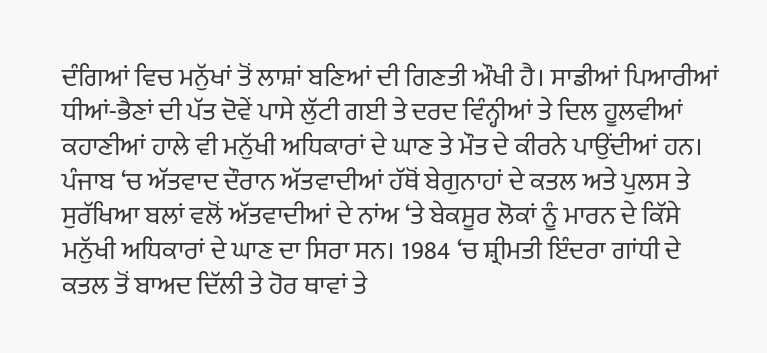ਦੰਗਿਆਂ ਵਿਚ ਮਨੁੱਖਾਂ ਤੋਂ ਲਾਸ਼ਾਂ ਬਣਿਆਂ ਦੀ ਗਿਣਤੀ ਔਖੀ ਹੈ। ਸਾਡੀਆਂ ਪਿਆਰੀਆਂ ਧੀਆਂ-ਭੈਣਾਂ ਦੀ ਪੱਤ ਦੋਵੇਂ ਪਾਸੇ ਲੁੱਟੀ ਗਈ ਤੇ ਦਰਦ ਵਿੰਨ੍ਹੀਆਂ ਤੇ ਦਿਲ ਹੂਲਵੀਆਂ ਕਹਾਣੀਆਂ ਹਾਲੇ ਵੀ ਮਨੁੱਖੀ ਅਧਿਕਾਰਾਂ ਦੇ ਘਾਣ ਤੇ ਮੌਤ ਦੇ ਕੀਰਨੇ ਪਾਉਂਦੀਆਂ ਹਨ। ਪੰਜਾਬ ‘ਚ ਅੱਤਵਾਦ ਦੌਰਾਨ ਅੱਤਵਾਦੀਆਂ ਹੱਥੋਂ ਬੇਗੁਨਾਹਾਂ ਦੇ ਕਤਲ ਅਤੇ ਪੁਲਸ ਤੇ ਸੁਰੱਖਿਆ ਬਲਾਂ ਵਲੋਂ ਅੱਤਵਾਦੀਆਂ ਦੇ ਨਾਂਅ ‘ਤੇ ਬੇਕਸੂਰ ਲੋਕਾਂ ਨੂੰ ਮਾਰਨ ਦੇ ਕਿੱਸੇ ਮਨੁੱਖੀ ਅਧਿਕਾਰਾਂ ਦੇ ਘਾਣ ਦਾ ਸਿਰਾ ਸਨ। 1984 ‘ਚ ਸ਼੍ਰੀਮਤੀ ਇੰਦਰਾ ਗਾਂਧੀ ਦੇ ਕਤਲ ਤੋਂ ਬਾਅਦ ਦਿੱਲੀ ਤੇ ਹੋਰ ਥਾਵਾਂ ਤੇ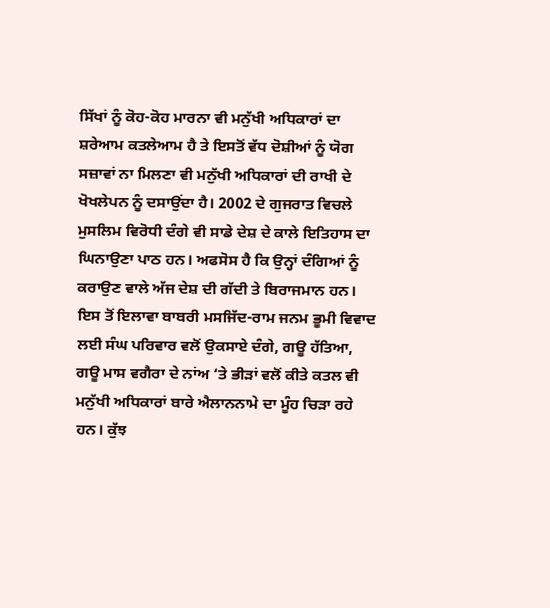ਸਿੱਖਾਂ ਨੂੰ ਕੋਹ-ਕੋਹ ਮਾਰਨਾ ਵੀ ਮਨੁੱਖੀ ਅਧਿਕਾਰਾਂ ਦਾ ਸ਼ਰੇਆਮ ਕਤਲੇਆਮ ਹੈ ਤੇ ਇਸਤੋਂ ਵੱਧ ਦੋਸ਼ੀਆਂ ਨੂੰ ਯੋਗ ਸਜ਼ਾਵਾਂ ਨਾ ਮਿਲਣਾ ਵੀ ਮਨੁੱਖੀ ਅਧਿਕਾਰਾਂ ਦੀ ਰਾਖੀ ਦੇ ਖੋਖਲੇਪਨ ਨੂੰ ਦਸਾਉਂਦਾ ਹੈ। 2002 ਦੇ ਗੁਜਰਾਤ ਵਿਚਲੇ ਮੁਸਲਿਮ ਵਿਰੋਧੀ ਦੰਗੇ ਵੀ ਸਾਡੇ ਦੇਸ਼ ਦੇ ਕਾਲੇ ਇਤਿਹਾਸ ਦਾ ਘਿਨਾਉਣਾ ਪਾਠ ਹਨ। ਅਫਸੋਸ ਹੈ ਕਿ ਉਨ੍ਹਾਂ ਦੰਗਿਆਂ ਨੂੰ ਕਰਾਉਣ ਵਾਲੇ ਅੱਜ ਦੇਸ਼ ਦੀ ਗੱਦੀ ਤੇ ਬਿਰਾਜਮਾਨ ਹਨ। ਇਸ ਤੋਂ ਇਲਾਵਾ ਬਾਬਰੀ ਮਸਜਿੱਦ-ਰਾਮ ਜਨਮ ਭੂਮੀ ਵਿਵਾਦ ਲਈ ਸੰਘ ਪਰਿਵਾਰ ਵਲੋਂ ਉਕਸਾਏ ਦੰਗੇ, ਗਊ ਹੱਤਿਆ, ਗਊ ਮਾਸ ਵਗੈਰਾ ਦੇ ਨਾਂਅ ‘ਤੇ ਭੀੜਾਂ ਵਲੋਂ ਕੀਤੇ ਕਤਲ ਵੀ ਮਨੁੱਖੀ ਅਧਿਕਾਰਾਂ ਬਾਰੇ ਐਲਾਨਨਾਮੇ ਦਾ ਮੂੰਹ ਚਿੜਾ ਰਹੇ ਹਨ। ਕੁੱਝ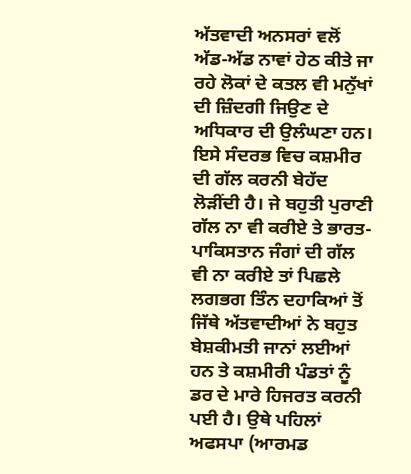ਅੱਤਵਾਦੀ ਅਨਸਰਾਂ ਵਲੋਂ ਅੱਡ-ਅੱਡ ਨਾਵਾਂ ਹੇਠ ਕੀਤੇ ਜਾ ਰਹੇ ਲੋਕਾਂ ਦੇ ਕਤਲ ਵੀ ਮਨੁੱਖਾਂ ਦੀ ਜ਼ਿੰਦਗੀ ਜਿਉਣ ਦੇ ਅਧਿਕਾਰ ਦੀ ਉਲੰਘਣਾ ਹਨ।
ਇਸੇ ਸੰਦਰਭ ਵਿਚ ਕਸ਼ਮੀਰ ਦੀ ਗੱਲ ਕਰਨੀ ਬੇਹੱਦ ਲੋੜੀਂਦੀ ਹੈ। ਜੇ ਬਹੁਤੀ ਪੁਰਾਣੀ ਗੱਲ ਨਾ ਵੀ ਕਰੀਏ ਤੇ ਭਾਰਤ-ਪਾਕਿਸਤਾਨ ਜੰਗਾਂ ਦੀ ਗੱਲ ਵੀ ਨਾ ਕਰੀਏ ਤਾਂ ਪਿਛਲੇ ਲਗਭਗ ਤਿੰਨ ਦਹਾਕਿਆਂ ਤੋਂ ਜਿੱਥੇ ਅੱਤਵਾਦੀਆਂ ਨੇ ਬਹੁਤ ਬੇਸ਼ਕੀਮਤੀ ਜਾਨਾਂ ਲਈਆਂ ਹਨ ਤੇ ਕਸ਼ਮੀਰੀ ਪੰਡਤਾਂ ਨੂੰ ਡਰ ਦੇ ਮਾਰੇ ਹਿਜਰਤ ਕਰਨੀ ਪਈ ਹੈ। ਉਥੇ ਪਹਿਲਾਂ ਅਫਸਪਾ (ਆਰਮਡ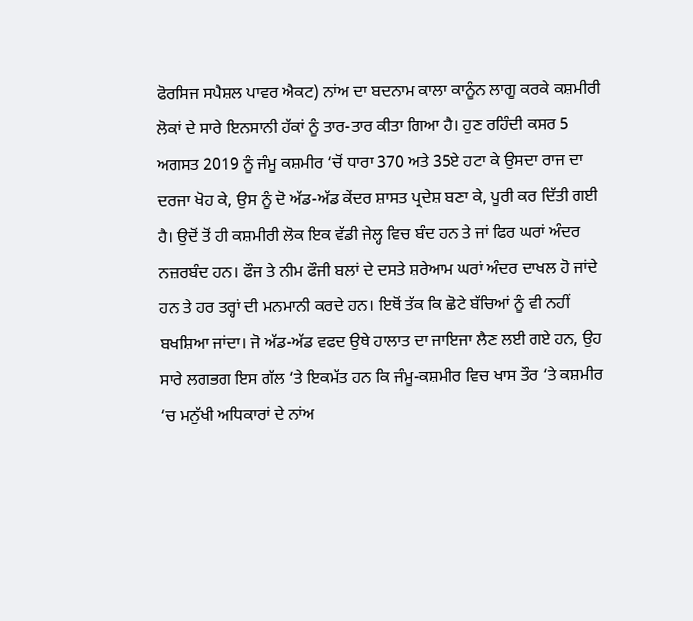ਫੋਰਸਿਜ ਸਪੈਸ਼ਲ ਪਾਵਰ ਐਕਟ) ਨਾਂਅ ਦਾ ਬਦਨਾਮ ਕਾਲਾ ਕਾਨੂੰਨ ਲਾਗੂ ਕਰਕੇ ਕਸ਼ਮੀਰੀ ਲੋਕਾਂ ਦੇ ਸਾਰੇ ਇਨਸਾਨੀ ਹੱਕਾਂ ਨੂੰ ਤਾਰ-ਤਾਰ ਕੀਤਾ ਗਿਆ ਹੈ। ਹੁਣ ਰਹਿੰਦੀ ਕਸਰ 5 ਅਗਸਤ 2019 ਨੂੰ ਜੰਮੂ ਕਸ਼ਮੀਰ ‘ਚੋਂ ਧਾਰਾ 370 ਅਤੇ 35ਏ ਹਟਾ ਕੇ ਉਸਦਾ ਰਾਜ ਦਾ ਦਰਜਾ ਖੋਹ ਕੇ, ਉਸ ਨੂੰ ਦੋ ਅੱਡ-ਅੱਡ ਕੇਂਦਰ ਸ਼ਾਸਤ ਪ੍ਰਦੇਸ਼ ਬਣਾ ਕੇ, ਪੂਰੀ ਕਰ ਦਿੱਤੀ ਗਈ ਹੈ। ਉਦੋਂ ਤੋਂ ਹੀ ਕਸ਼ਮੀਰੀ ਲੋਕ ਇਕ ਵੱਡੀ ਜੇਲ੍ਹ ਵਿਚ ਬੰਦ ਹਨ ਤੇ ਜਾਂ ਫਿਰ ਘਰਾਂ ਅੰਦਰ ਨਜ਼ਰਬੰਦ ਹਨ। ਫੌਜ ਤੇ ਨੀਮ ਫੌਜੀ ਬਲਾਂ ਦੇ ਦਸਤੇ ਸ਼ਰੇਆਮ ਘਰਾਂ ਅੰਦਰ ਦਾਖਲ ਹੋ ਜਾਂਦੇ ਹਨ ਤੇ ਹਰ ਤਰ੍ਹਾਂ ਦੀ ਮਨਮਾਨੀ ਕਰਦੇ ਹਨ। ਇਥੋਂ ਤੱਕ ਕਿ ਛੋਟੇ ਬੱਚਿਆਂ ਨੂੰ ਵੀ ਨਹੀਂ ਬਖਸ਼ਿਆ ਜਾਂਦਾ। ਜੋ ਅੱਡ-ਅੱਡ ਵਫਦ ਉਥੇ ਹਾਲਾਤ ਦਾ ਜਾਇਜਾ ਲੈਣ ਲਈ ਗਏ ਹਨ, ਉਹ ਸਾਰੇ ਲਗਭਗ ਇਸ ਗੱਲ ‘ਤੇ ਇਕਮੱਤ ਹਨ ਕਿ ਜੰਮੂ-ਕਸ਼ਮੀਰ ਵਿਚ ਖਾਸ ਤੌਰ ‘ਤੇ ਕਸ਼ਮੀਰ ‘ਚ ਮਨੁੱਖੀ ਅਧਿਕਾਰਾਂ ਦੇ ਨਾਂਅ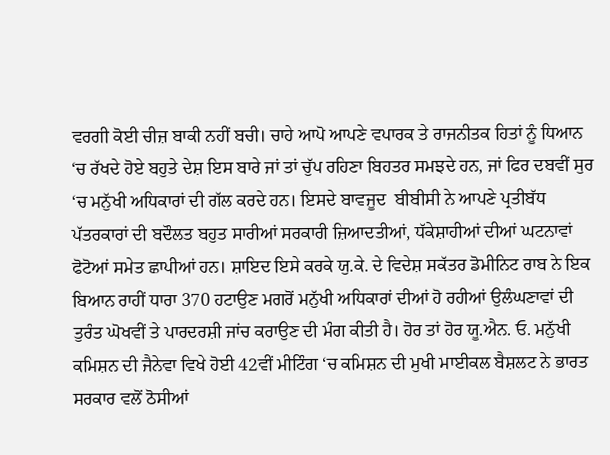ਵਰਗੀ ਕੋਈ ਚੀਜ਼ ਬਾਕੀ ਨਹੀਂ ਬਚੀ। ਚਾਹੇ ਆਪੋ ਆਪਣੇ ਵਪਾਰਕ ਤੇ ਰਾਜਨੀਤਕ ਹਿਤਾਂ ਨੂੰ ਧਿਆਨ ‘ਚ ਰੱਖਦੇ ਹੋਏ ਬਹੁਤੇ ਦੇਸ਼ ਇਸ ਬਾਰੇ ਜਾਂ ਤਾਂ ਚੁੱਪ ਰਹਿਣਾ ਬਿਹਤਰ ਸਮਝਦੇ ਹਨ, ਜਾਂ ਫਿਰ ਦਬਵੀਂ ਸੁਰ ‘ਚ ਮਨੁੱਖੀ ਅਧਿਕਾਰਾਂ ਦੀ ਗੱਲ ਕਰਦੇ ਹਨ। ਇਸਦੇ ਬਾਵਜੂਦ  ਬੀਬੀਸੀ ਨੇ ਆਪਣੇ ਪ੍ਰਤੀਬੱਧ ਪੱਤਰਕਾਰਾਂ ਦੀ ਬਦੌਲਤ ਬਹੁਤ ਸਾਰੀਆਂ ਸਰਕਾਰੀ ਜ਼ਿਆਦਤੀਆਂ, ਧੱਕੇਸ਼ਾਹੀਆਂ ਦੀਆਂ ਘਟਨਾਵਾਂ ਫੋਟੋਆਂ ਸਮੇਤ ਛਾਪੀਆਂ ਹਨ। ਸ਼ਾਇਦ ਇਸੇ ਕਰਕੇ ਯੁ.ਕੇ. ਦੇ ਵਿਦੇਸ਼ ਸਕੱਤਰ ਡੋਮੀਨਿਟ ਰਾਬ ਨੇ ਇਕ ਬਿਆਨ ਰਾਹੀਂ ਧਾਰਾ 370 ਹਟਾਉਣ ਮਗਰੋਂ ਮਨੁੱਖੀ ਅਧਿਕਾਰਾਂ ਦੀਆਂ ਹੋ ਰਹੀਆਂ ਉਲੰਘਣਾਵਾਂ ਦੀ ਤੁਰੰਤ ਘੋਖਵੀਂ ਤੇ ਪਾਰਦਰਸ਼ੀ ਜਾਂਚ ਕਰਾਉਣ ਦੀ ਮੰਗ ਕੀਤੀ ਹੈ। ਹੋਰ ਤਾਂ ਹੋਰ ਯੂ.ਐਨ. ਓ. ਮਨੁੱਖੀ ਕਮਿਸ਼ਨ ਦੀ ਜੈਨੇਵਾ ਵਿਖੇ ਹੋਈ 42ਵੀਂ ਮੀਟਿੰਗ ‘ਚ ਕਮਿਸ਼ਨ ਦੀ ਮੁਖੀ ਮਾਈਕਲ ਬੈਸ਼ਲਟ ਨੇ ਭਾਰਤ ਸਰਕਾਰ ਵਲੋਂ ਠੋਸੀਆਂ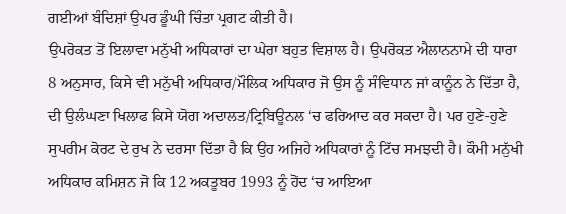ਗਈਆਂ ਬੰਦਿਸ਼ਾਂ ਉਪਰ ਡੂੰਘੀ ਚਿੰਤਾ ਪ੍ਰਗਟ ਕੀਤੀ ਹੈ।
ਉਪਰੋਕਤ ਤੋਂ ਇਲਾਵਾ ਮਨੁੱਖੀ ਅਧਿਕਾਰਾਂ ਦਾ ਘੇਰਾ ਬਹੁਤ ਵਿਸ਼ਾਲ ਹੈ। ਉਪਰੋਕਤ ਐਲਾਨਨਾਮੇ ਦੀ ਧਾਰਾ 8 ਅਨੁਸਾਰ, ਕਿਸੇ ਵੀ ਮਨੁੱਖੀ ਅਧਿਕਾਰ/ਮੌਲਿਕ ਅਧਿਕਾਰ ਜੋ ਉਸ ਨੂੰ ਸੰਵਿਧਾਨ ਜਾਂ ਕਾਨੂੰਨ ਨੇ ਦਿੱਤਾ ਹੈ, ਦੀ ਉਲੰਘਣਾ ਖਿਲਾਫ ਕਿਸੇ ਯੋਗ ਅਦਾਲਤ/ਟ੍ਰਿਬਿਊਨਲ ‘ਚ ਫਰਿਆਦ ਕਰ ਸਕਦਾ ਹੈ। ਪਰ ਹੁਣੇ-ਹੁਣੇ ਸੁਪਰੀਮ ਕੋਰਟ ਦੇ ਰੁਖ ਨੇ ਦਰਸਾ ਦਿੱਤਾ ਹੈ ਕਿ ਉਹ ਅਜਿਹੇ ਅਧਿਕਾਰਾਂ ਨੂੰ ਟਿੱਚ ਸਮਝਦੀ ਹੈ। ਕੌਮੀ ਮਨੁੱਖੀ ਅਧਿਕਾਰ ਕਮਿਸ਼ਨ ਜੋ ਕਿ 12 ਅਕਤੂਬਰ 1993 ਨੂੰ ਹੋਂਦ ‘ਚ ਆਇਆ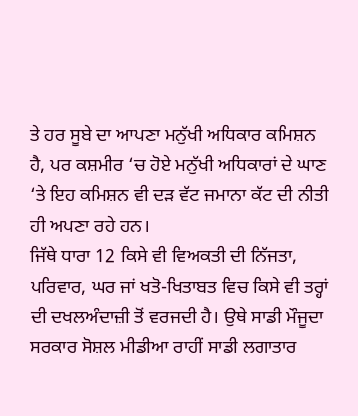ਤੇ ਹਰ ਸੂਬੇ ਦਾ ਆਪਣਾ ਮਨੁੱਖੀ ਅਧਿਕਾਰ ਕਮਿਸ਼ਨ ਹੈ, ਪਰ ਕਸ਼ਮੀਰ ‘ਚ ਹੋਏ ਮਨੁੱਖੀ ਅਧਿਕਾਰਾਂ ਦੇ ਘਾਣ ‘ਤੇ ਇਹ ਕਮਿਸ਼ਨ ਵੀ ਦੜ ਵੱਟ ਜਮਾਨਾ ਕੱਟ ਦੀ ਨੀਤੀ ਹੀ ਅਪਣਾ ਰਹੇ ਹਨ।
ਜਿੱਥੇ ਧਾਰਾ 12 ਕਿਸੇ ਵੀ ਵਿਅਕਤੀ ਦੀ ਨਿੱਜਤਾ, ਪਰਿਵਾਰ, ਘਰ ਜਾਂ ਖਤੋ-ਖਿਤਾਬਤ ਵਿਚ ਕਿਸੇ ਵੀ ਤਰ੍ਹਾਂ ਦੀ ਦਖਲਅੰਦਾਜ਼ੀ ਤੋਂ ਵਰਜਦੀ ਹੈ। ਉਥੇ ਸਾਡੀ ਮੌਜੂਦਾ ਸਰਕਾਰ ਸੋਸ਼ਲ ਮੀਡੀਆ ਰਾਹੀਂ ਸਾਡੀ ਲਗਾਤਾਰ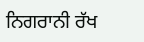ਨਿਗਰਾਨੀ ਰੱਖ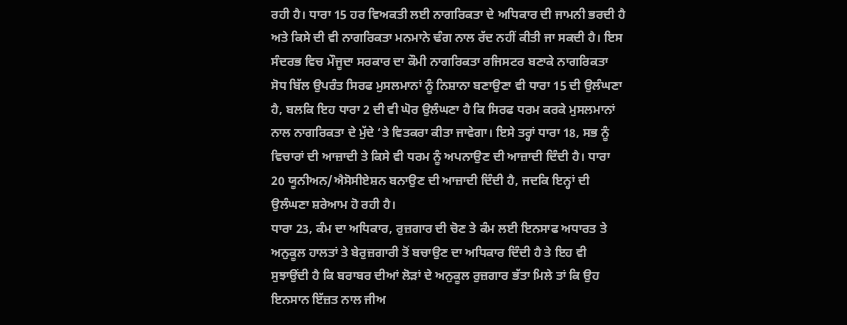ਰਹੀ ਹੈ। ਧਾਰਾ 15 ਹਰ ਵਿਅਕਤੀ ਲਈ ਨਾਗਰਿਕਤਾ ਦੇ ਅਧਿਕਾਰ ਦੀ ਜਾਮਨੀ ਭਰਦੀ ਹੈ ਅਤੇ ਕਿਸੇ ਦੀ ਵੀ ਨਾਗਰਿਕਤਾ ਮਨਮਾਨੇ ਢੰਗ ਨਾਲ ਰੱਦ ਨਹੀਂ ਕੀਤੀ ਜਾ ਸਕਦੀ ਹੈ। ਇਸ ਸੰਦਰਭ ਵਿਚ ਮੌਜੂਦਾ ਸਰਕਾਰ ਦਾ ਕੌਮੀ ਨਾਗਰਿਕਤਾ ਰਜਿਸਟਰ ਬਣਾਕੇ ਨਾਗਰਿਕਤਾ ਸੋਧ ਬਿੱਲ ਉਪਰੰਤ ਸਿਰਫ ਮੁਸਲਮਾਨਾਂ ਨੂੰ ਨਿਸ਼ਾਨਾ ਬਣਾਉਣਾ ਵੀ ਧਾਰਾ 15 ਦੀ ਉਲੰਘਣਾ ਹੈ, ਬਲਕਿ ਇਹ ਧਾਰਾ 2 ਦੀ ਵੀ ਘੋਰ ਉਲੰਘਣਾ ਹੈ ਕਿ ਸਿਰਫ ਧਰਮ ਕਰਕੇ ਮੁਸਲਮਾਨਾਂ ਨਾਲ ਨਾਗਰਿਕਤਾ ਦੇ ਮੁੱਦੇ ‘ਤੇ ਵਿਤਕਰਾ ਕੀਤਾ ਜਾਵੇਗਾ। ਇਸੇ ਤਰ੍ਹਾਂ ਧਾਰਾ 18, ਸਭ ਨੂੰ ਵਿਚਾਰਾਂ ਦੀ ਆਜ਼ਾਦੀ ਤੇ ਕਿਸੇ ਵੀ ਧਰਮ ਨੂੰ ਅਪਨਾਉਣ ਦੀ ਆਜ਼ਾਦੀ ਦਿੰਦੀ ਹੈ। ਧਾਰਾ 20 ਯੂਨੀਅਨ/ਐਸੋਸੀਏਸ਼ਨ ਬਨਾਉਣ ਦੀ ਆਜ਼ਾਦੀ ਦਿੰਦੀ ਹੈ, ਜਦਕਿ ਇਨ੍ਹਾਂ ਦੀ ਉਲੰਘਣਾ ਸ਼ਰੇਆਮ ਹੋ ਰਹੀ ਹੈ।
ਧਾਰਾ 23, ਕੰਮ ਦਾ ਅਧਿਕਾਰ, ਰੁਜ਼ਗਾਰ ਦੀ ਚੋਣ ਤੇ ਕੰਮ ਲਈ ਇਨਸਾਫ ਅਧਾਰਤ ਤੇ ਅਨੁਕੂਲ ਹਾਲਤਾਂ ਤੇ ਬੇਰੁਜ਼ਗਾਰੀ ਤੋਂ ਬਚਾਉਣ ਦਾ ਅਧਿਕਾਰ ਦਿੰਦੀ ਹੈ ਤੇ ਇਹ ਵੀ ਸੁਝਾਉਂਦੀ ਹੈ ਕਿ ਬਰਾਬਰ ਦੀਆਂ ਲੋੜਾਂ ਦੇ ਅਨੁਕੂਲ ਰੁਜ਼ਗਾਰ ਭੱਤਾ ਮਿਲੇ ਤਾਂ ਕਿ ਉਹ ਇਨਸਾਨ ਇੱਜ਼ਤ ਨਾਲ ਜੀਅ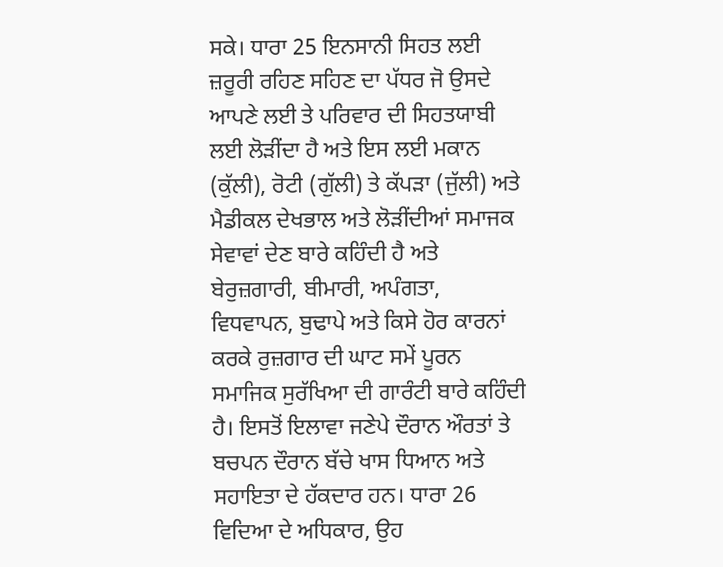ਸਕੇ। ਧਾਰਾ 25 ਇਨਸਾਨੀ ਸਿਹਤ ਲਈ ਜ਼ਰੂਰੀ ਰਹਿਣ ਸਹਿਣ ਦਾ ਪੱਧਰ ਜੋ ਉਸਦੇ ਆਪਣੇ ਲਈ ਤੇ ਪਰਿਵਾਰ ਦੀ ਸਿਹਤਯਾਬੀ ਲਈ ਲੋੜੀਂਦਾ ਹੈ ਅਤੇ ਇਸ ਲਈ ਮਕਾਨ (ਕੁੱਲੀ), ਰੋਟੀ (ਗੁੱਲੀ) ਤੇ ਕੱਪੜਾ (ਜੁੱਲੀ) ਅਤੇ ਮੈਡੀਕਲ ਦੇਖਭਾਲ ਅਤੇ ਲੋੜੀਂਦੀਆਂ ਸਮਾਜਕ ਸੇਵਾਵਾਂ ਦੇਣ ਬਾਰੇ ਕਹਿੰਦੀ ਹੈ ਅਤੇ ਬੇਰੁਜ਼ਗਾਰੀ, ਬੀਮਾਰੀ, ਅਪੰਗਤਾ, ਵਿਧਵਾਪਨ, ਬੁਢਾਪੇ ਅਤੇ ਕਿਸੇ ਹੋਰ ਕਾਰਨਾਂ ਕਰਕੇ ਰੁਜ਼ਗਾਰ ਦੀ ਘਾਟ ਸਮੇਂ ਪੂਰਨ ਸਮਾਜਿਕ ਸੁਰੱਖਿਆ ਦੀ ਗਾਰੰਟੀ ਬਾਰੇ ਕਹਿੰਦੀ ਹੈ। ਇਸਤੋਂ ਇਲਾਵਾ ਜਣੇਪੇ ਦੌਰਾਨ ਔਰਤਾਂ ਤੇ ਬਚਪਨ ਦੌਰਾਨ ਬੱਚੇ ਖਾਸ ਧਿਆਨ ਅਤੇ ਸਹਾਇਤਾ ਦੇ ਹੱਕਦਾਰ ਹਨ। ਧਾਰਾ 26 ਵਿਦਿਆ ਦੇ ਅਧਿਕਾਰ, ਉਹ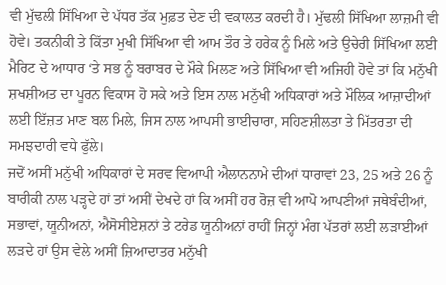ਵੀ ਮੁੱਢਲੀ ਸਿੱਖਿਆ ਦੇ ਪੱਧਰ ਤੱਕ ਮੁਫ਼ਤ ਦੇਣ ਦੀ ਵਕਾਲਤ ਕਰਦੀ ਹੈ। ਮੁੱਢਲੀ ਸਿੱਖਿਆ ਲਾਜ਼ਮੀ ਵੀ ਹੋਵੇ। ਤਕਨੀਕੀ ਤੇ ਕਿੱਤਾ ਮੁਖੀ ਸਿੱਖਿਆ ਵੀ ਆਮ ਤੌਰ ਤੇ ਹਰੇਕ ਨੂੰ ਮਿਲੇ ਅਤੇ ਉਚੇਰੀ ਸਿੱਖਿਆ ਲਈ ਮੈਰਿਟ ਦੇ ਆਧਾਰ ‘ਤੇ ਸਭ ਨੂੰ ਬਰਾਬਰ ਦੇ ਮੌਕੇ ਮਿਲਣ ਅਤੇ ਸਿੱਖਿਆ ਵੀ ਅਜਿਹੀ ਹੋਵੇ ਤਾਂ ਕਿ ਮਨੁੱਖੀ ਸ਼ਖਸ਼ੀਅਤ ਦਾ ਪੂਰਨ ਵਿਕਾਸ ਹੋ ਸਕੇ ਅਤੇ ਇਸ ਨਾਲ ਮਨੁੱਖੀ ਅਧਿਕਾਰਾਂ ਅਤੇ ਮੌਲਿਕ ਆਜ਼ਾਦੀਆਂ ਲਈ ਇੱਜ਼ਤ ਮਾਣ ਬਲ ਮਿਲੇ, ਜਿਸ ਨਾਲ ਆਪਸੀ ਭਾਈਚਾਰਾ, ਸਹਿਣਸ਼ੀਲਤਾ ਤੇ ਮਿੱਤਰਤਾ ਦੀ ਸਮਝਦਾਰੀ ਵਧੇ ਫੁੱਲੇ।
ਜਦੋਂ ਅਸੀਂ ਮਨੁੱਖੀ ਅਧਿਕਾਰਾਂ ਦੇ ਸਰਵ ਵਿਆਪੀ ਐਲਾਨਨਾਮੇ ਦੀਆਂ ਧਾਰਾਵਾਂ 23, 25 ਅਤੇ 26 ਨੂੰ ਬਾਰੀਕੀ ਨਾਲ ਪੜ੍ਹਦੇ ਹਾਂ ਤਾਂ ਅਸੀਂ ਦੇਖਦੇ ਹਾਂ ਕਿ ਅਸੀਂ ਹਰ ਰੋਜ਼ ਵੀ ਆਪੋ ਆਪਣੀਆਂ ਜਥੇਬੰਦੀਆਂ, ਸਭਾਵਾਂ, ਯੂਨੀਅਨਾਂ, ਐਸੋਸੀਏਸ਼ਨਾਂ ਤੇ ਟਰੇਡ ਯੂਨੀਅਨਾਂ ਰਾਹੀਂ ਜਿਨ੍ਹਾਂ ਮੰਗ ਪੱਤਰਾਂ ਲਈ ਲੜਾਈਆਂ ਲੜਦੇ ਹਾਂ ਉਸ ਵੇਲੇ ਅਸੀਂ ਜ਼ਿਆਦਾਤਰ ਮਨੁੱਖੀ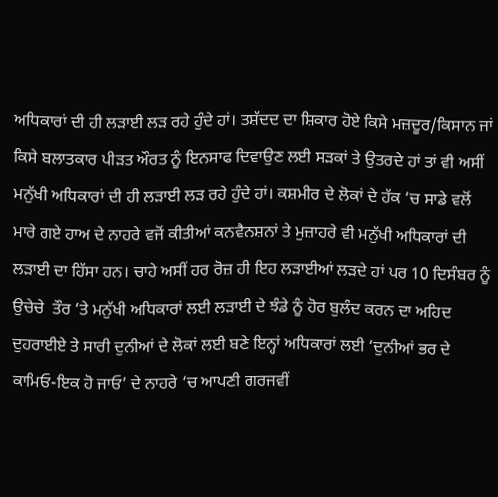ਅਧਿਕਾਰਾਂ ਦੀ ਹੀ ਲੜਾਈ ਲੜ ਰਹੇ ਹੁੰਦੇ ਹਾਂ। ਤਸ਼ੱਦਦ ਦਾ ਸ਼ਿਕਾਰ ਹੋਏ ਕਿਸੇ ਮਜ਼ਦੂਰ/ਕਿਸਾਨ ਜਾਂ ਕਿਸੇ ਬਲਾਤਕਾਰ ਪੀੜਤ ਔਰਤ ਨੂੰ ਇਨਸਾਫ ਦਿਵਾਉਣ ਲਈ ਸੜਕਾਂ ਤੇ ਉਤਰਦੇ ਹਾਂ ਤਾਂ ਵੀ ਅਸੀਂ ਮਨੁੱਖੀ ਅਧਿਕਾਰਾਂ ਦੀ ਹੀ ਲੜਾਈ ਲੜ ਰਹੇ ਹੁੰਦੇ ਹਾਂ। ਕਸ਼ਮੀਰ ਦੇ ਲੋਕਾਂ ਦੇ ਹੱਕ ‘ਚ ਸਾਡੇ ਵਲੋਂ ਮਾਰੇ ਗਏ ਹਾਅ ਦੇ ਨਾਹਰੇ ਵਜੋਂ ਕੀਤੀਆਂ ਕਨਵੈਨਸ਼ਨਾਂ ਤੇ ਮੁਜ਼ਾਹਰੇ ਵੀ ਮਨੁੱਖੀ ਅਧਿਕਾਰਾਂ ਦੀ ਲੜਾਈ ਦਾ ਹਿੱਸਾ ਹਨ। ਚਾਹੇ ਅਸੀਂ ਹਰ ਰੋਜ਼ ਹੀ ਇਹ ਲੜਾਈਆਂ ਲੜਦੇ ਹਾਂ ਪਰ 10 ਦਿਸੰਬਰ ਨੂੰ ਉਚੇਚੇ  ਤੌਰ ‘ਤੇ ਮਨੁੱਖੀ ਅਧਿਕਾਰਾਂ ਲਈ ਲੜਾਈ ਦੇ ਝੰਡੇ ਨੂੰ ਹੋਰ ਬੁਲੰਦ ਕਰਨ ਦਾ ਅਹਿਦ ਦੁਹਰਾਈਏ ਤੇ ਸਾਰੀ ਦੁਨੀਆਂ ਦੇ ਲੋਕਾਂ ਲਈ ਬਣੇ ਇਨ੍ਹਾਂ ਅਧਿਕਾਰਾਂ ਲਈ ‘ਦੁਨੀਆਂ ਭਰ ਦੇ ਕਾਮਿਓ-ਇਕ ਹੋ ਜਾਓ’ ਦੇ ਨਾਹਰੇ ‘ਚ ਆਪਣੀ ਗਰਜਵੀਂ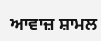ਆਵਾਜ਼ ਸ਼ਾਮਲ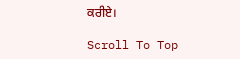ਕਰੀਏ।

Scroll To Top